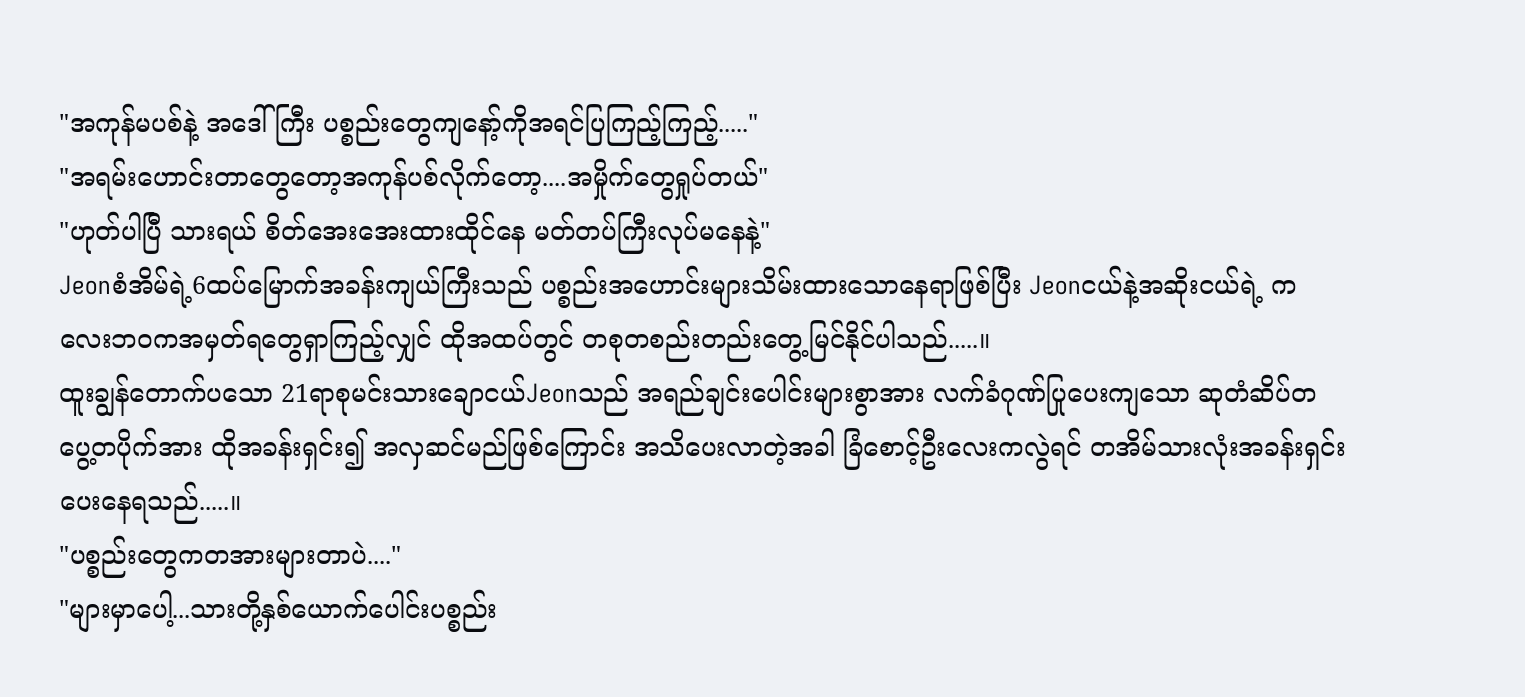"အကုန်မပစ်နဲ့ အဒေါ်ကြီး ပစ္စည်းတွေကျနော့်ကိုအရင်ပြကြည့်ကြည့်....."
"အရမ်းဟောင်းတာတွေတော့အကုန်ပစ်လိုက်တော့....အမှိုက်တွေရှုပ်တယ်"
"ဟုတ်ပါပြီ သားရယ် စိတ်အေးအေးထားထိုင်နေ မတ်တပ်ကြီးလုပ်မနေနဲ့"
Jeonစံအိမ်ရဲ့6ထပ်မြောက်အခန်းကျယ်ကြီးသည် ပစ္စည်းအဟောင်းများသိမ်းထားသောနေရာဖြစ်ပြီး Jeonငယ်နဲ့အဆိုးငယ်ရဲ့ ကလေးဘဝကအမှတ်ရတွေရှာကြည့်လျှင် ထိုအထပ်တွင် တစုတစည်းတည်းတွေ့မြင်နိုင်ပါသည်.....။
ထူးချွန်တောက်ပသော 21ရာစုမင်းသားချောငယ်Jeonသည် အရည်ချင်းပေါင်းများစွာအား လက်ခံဂုဏ်ပြုပေးကျသော ဆုတံဆိပ်တပွေ့တပိုက်အား ထိုအခန်းရှင်း၍ အလှဆင်မည်ဖြစ်ကြောင်း အသိပေးလာတဲ့အခါ ခြံစောင့်ဦးလေးကလွဲရင် တအိမ်သားလုံးအခန်းရှင်းပေးနေရသည်.....။
"ပစ္စည်းတွေကတအားများတာပဲ...."
"များမှာပေါ့...သားတို့နှစ်ယောက်ပေါင်းပစ္စည်း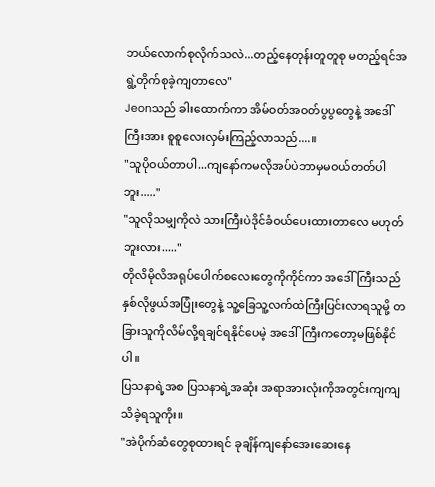ဘယ်လောက်စုလိုက်သလဲ...တည့်နေတုန်းတူတူစု မတည့်ရင်အရွဲ့တိုက်စုခဲ့ကျတာလေ"
Jeonသည် ခါးထောက်ကာ အိမ်ဝတ်အဝတ်ပွပွတွေနဲ့ အဒေါ်ကြီးအား စူစူလေးလှမ်းကြည့်လာသည်....။
"သူပိုဝယ်တာပါ...ကျနော်ကမလိုအပ်ပဲဘာမှမဝယ်တတ်ပါဘူး....."
"သူလိုသမျှကိုလဲ သားကြီးပဲဒိုင်ခံဝယ်ပေးထားတာလေ မဟုတ်ဘူးလား....."
တိုလိမိုလိအရုပ်ပေါက်စလေးတွေကိုကိုင်ကာ အဒေါ်ကြီးသည် နှစ်လိုဖွယ်အပြုံးတွေနဲ့ သူ့ခြေသူ့လက်ထဲကြီးပြင်းလာရသူမို့ တခြားသူကိုလိမ်လို့ရချင်ရနိုင်ပေမဲ့ အဒေါ်ကြီးကတော့မဖြစ်နိုင်ပါ။
ပြသနာရဲ့အစ ပြသနာရဲ့အဆုံး အရာအားလုံးကိုအတွင်းကျကျသိခဲ့ရသူကိုး။
"အဲပိုက်ဆံတွေစုထားရင် ခုချိန်ကျနော်အေးဆေးနေ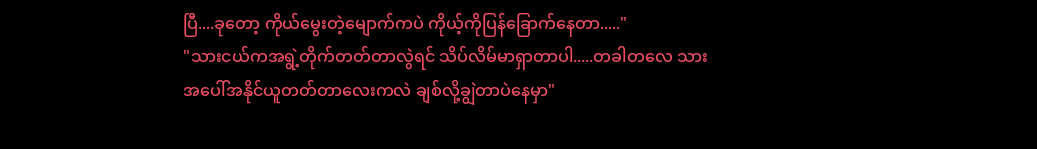ပြီ....ခုတော့ ကိုယ်မွေးတဲ့မျောက်ကပဲ ကိုယ့်ကိုပြန်ခြောက်နေတာ....."
"သားငယ်ကအရွဲ့တိုက်တတ်တာလွဲရင် သိပ်လိမ်မာရှာတာပါ.....တခါတလေ သားအပေါ်အနိုင်ယူတတ်တာလေးကလဲ ချစ်လို့ချွဲတာပဲနေမှာ"